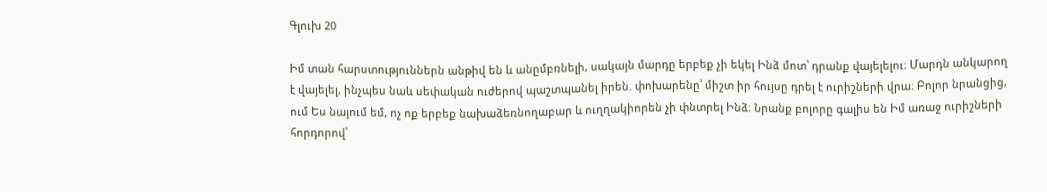Գլուխ 20

Իմ տան հարստություններն անթիվ են և անըմբռնելի, սակայն մարդը երբեք չի եկել Ինձ մոտ՝ դրանք վայելելու։ Մարդն անկարող է վայելել, ինչպես նաև սեփական ուժերով պաշտպանել իրեն. փոխարենը՝ միշտ իր հույսը դրել է ուրիշների վրա։ Բոլոր նրանցից, ում Ես նայում եմ, ոչ ոք երբեք նախաձեռնողաբար և ուղղակիորեն չի փնտրել Ինձ։ Նրանք բոլորը գալիս են Իմ առաջ ուրիշների հորդորով՝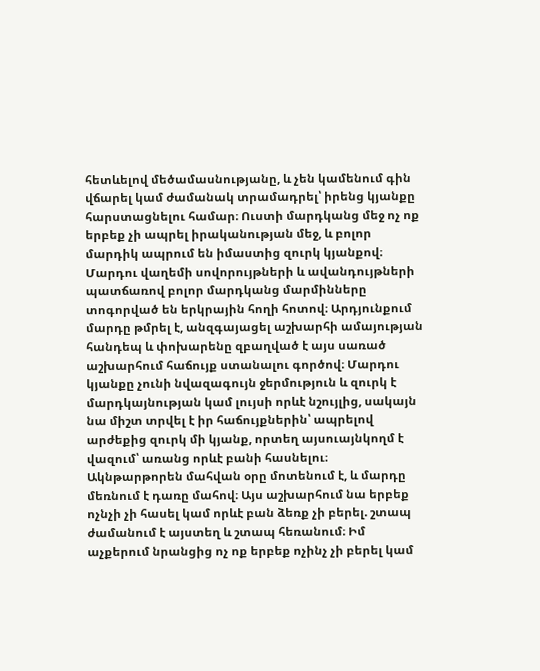հետևելով մեծամասնությանը, և չեն կամենում գին վճարել կամ ժամանակ տրամադրել՝ իրենց կյանքը հարստացնելու համար։ Ուստի մարդկանց մեջ ոչ ոք երբեք չի ապրել իրականության մեջ, և բոլոր մարդիկ ապրում են իմաստից զուրկ կյանքով։ Մարդու վաղեմի սովորույթների և ավանդույթների պատճառով բոլոր մարդկանց մարմինները տոգորված են երկրային հողի հոտով։ Արդյունքում մարդը թմրել է, անզգայացել աշխարհի ամայության հանդեպ և փոխարենը զբաղված է այս սառած աշխարհում հաճույք ստանալու գործով։ Մարդու կյանքը չունի նվազագույն ջերմություն և զուրկ է մարդկայնության կամ լույսի որևէ նշույլից, սակայն նա միշտ տրվել է իր հաճույքներին՝ ապրելով արժեքից զուրկ մի կյանք, որտեղ այսուայնկողմ է վազում՝ առանց որևէ բանի հասնելու։ Ակնթարթորեն մահվան օրը մոտենում է, և մարդը մեռնում է դառը մահով։ Այս աշխարհում նա երբեք ոչնչի չի հասել կամ որևէ բան ձեռք չի բերել. շտապ ժամանում է այստեղ և շտապ հեռանում։ Իմ աչքերում նրանցից ոչ ոք երբեք ոչինչ չի բերել կամ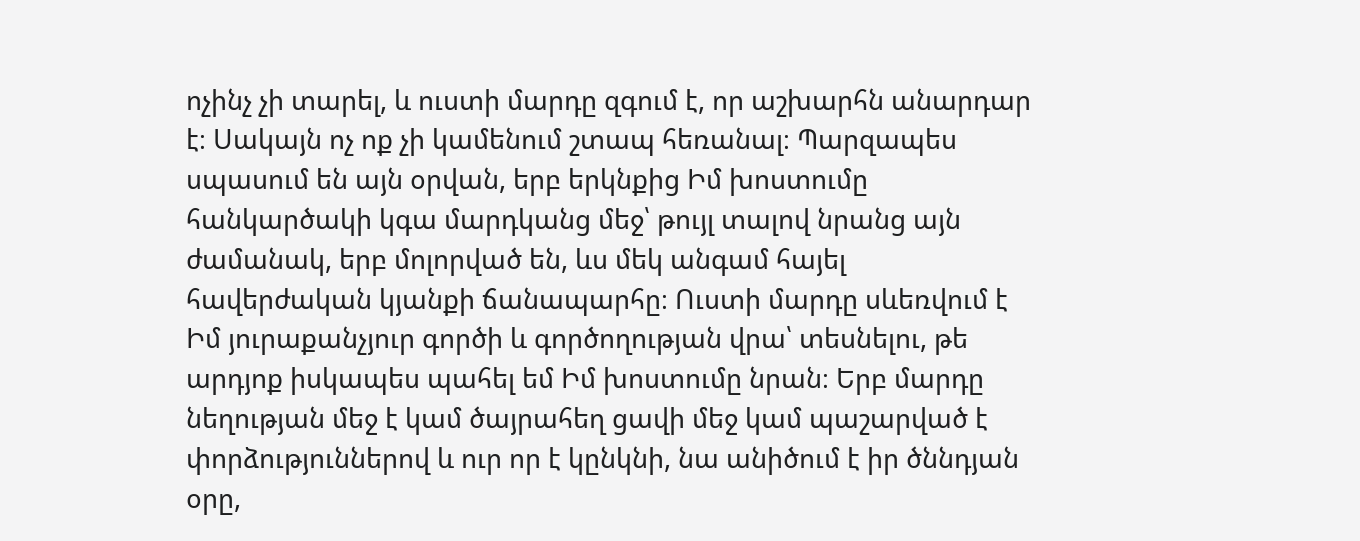ոչինչ չի տարել, և ուստի մարդը զգում է, որ աշխարհն անարդար է։ Սակայն ոչ ոք չի կամենում շտապ հեռանալ։ Պարզապես սպասում են այն օրվան, երբ երկնքից Իմ խոստումը հանկարծակի կգա մարդկանց մեջ՝ թույլ տալով նրանց այն ժամանակ, երբ մոլորված են, ևս մեկ անգամ հայել հավերժական կյանքի ճանապարհը։ Ուստի մարդը սևեռվում է Իմ յուրաքանչյուր գործի և գործողության վրա՝ տեսնելու, թե արդյոք իսկապես պահել եմ Իմ խոստումը նրան։ Երբ մարդը նեղության մեջ է կամ ծայրահեղ ցավի մեջ կամ պաշարված է փորձություններով և ուր որ է կընկնի, նա անիծում է իր ծննդյան օրը,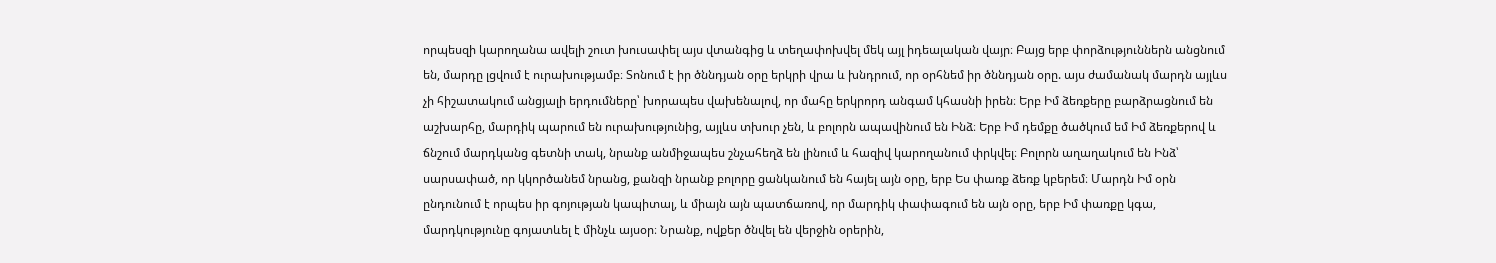որպեսզի կարողանա ավելի շուտ խուսափել այս վտանգից և տեղափոխվել մեկ այլ իդեալական վայր։ Բայց երբ փորձություններն անցնում են, մարդը լցվում է ուրախությամբ։ Տոնում է իր ծննդյան օրը երկրի վրա և խնդրում, որ օրհնեմ իր ծննդյան օրը. այս ժամանակ մարդն այլևս չի հիշատակում անցյալի երդումները՝ խորապես վախենալով, որ մահը երկրորդ անգամ կհասնի իրեն։ Երբ Իմ ձեռքերը բարձրացնում են աշխարհը, մարդիկ պարում են ուրախությունից, այլևս տխուր չեն, և բոլորն ապավինում են Ինձ։ Երբ Իմ դեմքը ծածկում եմ Իմ ձեռքերով և ճնշում մարդկանց գետնի տակ, նրանք անմիջապես շնչահեղձ են լինում և հազիվ կարողանում փրկվել։ Բոլորն աղաղակում են Ինձ՝ սարսափած, որ կկործանեմ նրանց, քանզի նրանք բոլորը ցանկանում են հայել այն օրը, երբ Ես փառք ձեռք կբերեմ։ Մարդն Իմ օրն ընդունում է որպես իր գոյության կապիտալ, և միայն այն պատճառով, որ մարդիկ փափագում են այն օրը, երբ Իմ փառքը կգա, մարդկությունը գոյատևել է մինչև այսօր։ Նրանք, ովքեր ծնվել են վերջին օրերին,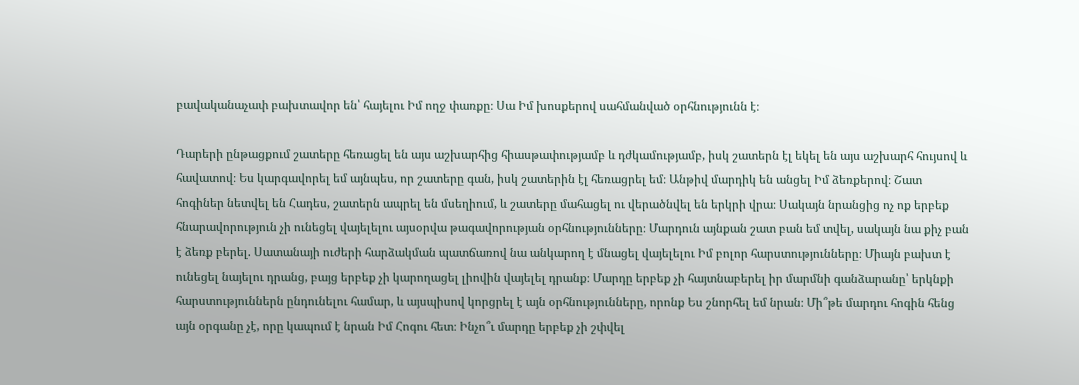բավականաչափ բախտավոր են՝ հայելու Իմ ողջ փառքը։ Սա Իմ խոսքերով սահմանված օրհնությունն է։

Դարերի ընթացքում շատերը հեռացել են այս աշխարհից հիասթափությամբ և դժկամությամբ, իսկ շատերն էլ եկել են այս աշխարհ հույսով և հավատով։ Ես կարգավորել եմ այնպես, որ շատերը գան, իսկ շատերին էլ հեռացրել եմ։ Անթիվ մարդիկ են անցել Իմ ձեռքերով։ Շատ հոգիներ նետվել են Հադես, շատերն ապրել են մսեղիում, և շատերը մահացել ու վերածնվել են երկրի վրա։ Սակայն նրանցից ոչ ոք երբեք հնարավորություն չի ունեցել վայելելու այսօրվա թագավորության օրհնությունները։ Մարդուն այնքան շատ բան եմ տվել, սակայն նա քիչ բան է ձեռք բերել. Սատանայի ուժերի հարձակման պատճառով նա անկարող է մնացել վայելելու Իմ բոլոր հարստությունները։ Միայն բախտ է ունեցել նայելու դրանց, բայց երբեք չի կարողացել լիովին վայելել դրանք։ Մարդը երբեք չի հայտնաբերել իր մարմնի գանձարանը՝ երկնքի հարստություններն ընդունելու համար, և այսպիսով կորցրել է այն օրհնությունները, որոնք Ես շնորհել եմ նրան։ Մի՞թե մարդու հոգին հենց այն օրգանը չէ, որը կապում է նրան Իմ Հոգու հետ։ Ինչո՞ւ մարդը երբեք չի շփվել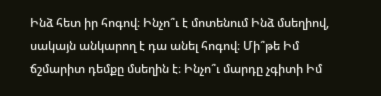Ինձ հետ իր հոգով։ Ինչո՞ւ է մոտենում Ինձ մսեղիով, սակայն անկարող է դա անել հոգով։ Մի՞թե Իմ ճշմարիտ դեմքը մսեղին է։ Ինչո՞ւ մարդը չգիտի Իմ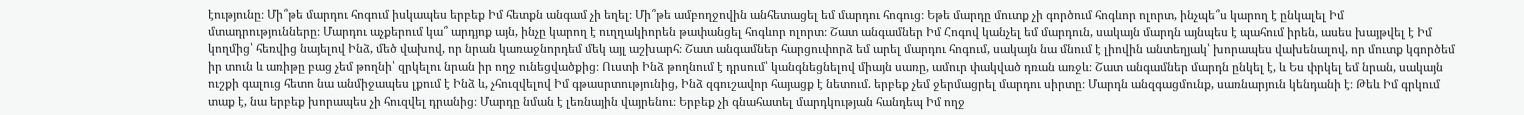էությունը։ Մի՞թե մարդու հոգում իսկապես երբեք Իմ հետքն անգամ չի եղել։ Մի՞թե ամբողջովին անհետացել եմ մարդու հոգուց։ Եթե մարդը մուտք չի գործում հոգևոր ոլորտ, ինչպե՞ս կարող է ընկալել Իմ մտադրությունները։ Մարդու աչքերում կա՞ արդյոք այն, ինչը կարող է ուղղակիորեն թափանցել հոգևոր ոլորտ։ Շատ անգամներ Իմ Հոգով կանչել եմ մարդուն, սակայն մարդն այնպես է պահում իրեն, ասես խայթվել է Իմ կողմից՝ հեռվից նայելով Ինձ, մեծ վախով, որ նրան կառաջնորդեմ մեկ այլ աշխարհ։ Շատ անգամներ հարցուփորձ եմ արել մարդու հոգում, սակայն նա մնում է լիովին անտեղյակ՝ խորապես վախենալով, որ մուտք կգործեմ իր տուն և առիթը բաց չեմ թողնի՝ զրկելու նրան իր ողջ ունեցվածքից։ Ուստի Ինձ թողնում է դրսում՝ կանգնեցնելով միայն սառը, ամուր փակված դռան առջև։ Շատ անգամներ մարդն ընկել է, և Ես փրկել եմ նրան, սակայն ուշքի գալուց հետո նա անմիջապես լքում է Ինձ և, չհուզվելով Իմ գթասրտությունից, Ինձ զգուշավոր հայացք է նետում. երբեք չեմ ջերմացրել մարդու սիրտը։ Մարդն անզգացմունք, սառնարյուն կենդանի է։ Թեև Իմ գրկում տաք է, նա երբեք խորապես չի հուզվել դրանից։ Մարդը նման է լեռնային վայրենու։ Երբեք չի գնահատել մարդկության հանդեպ Իմ ողջ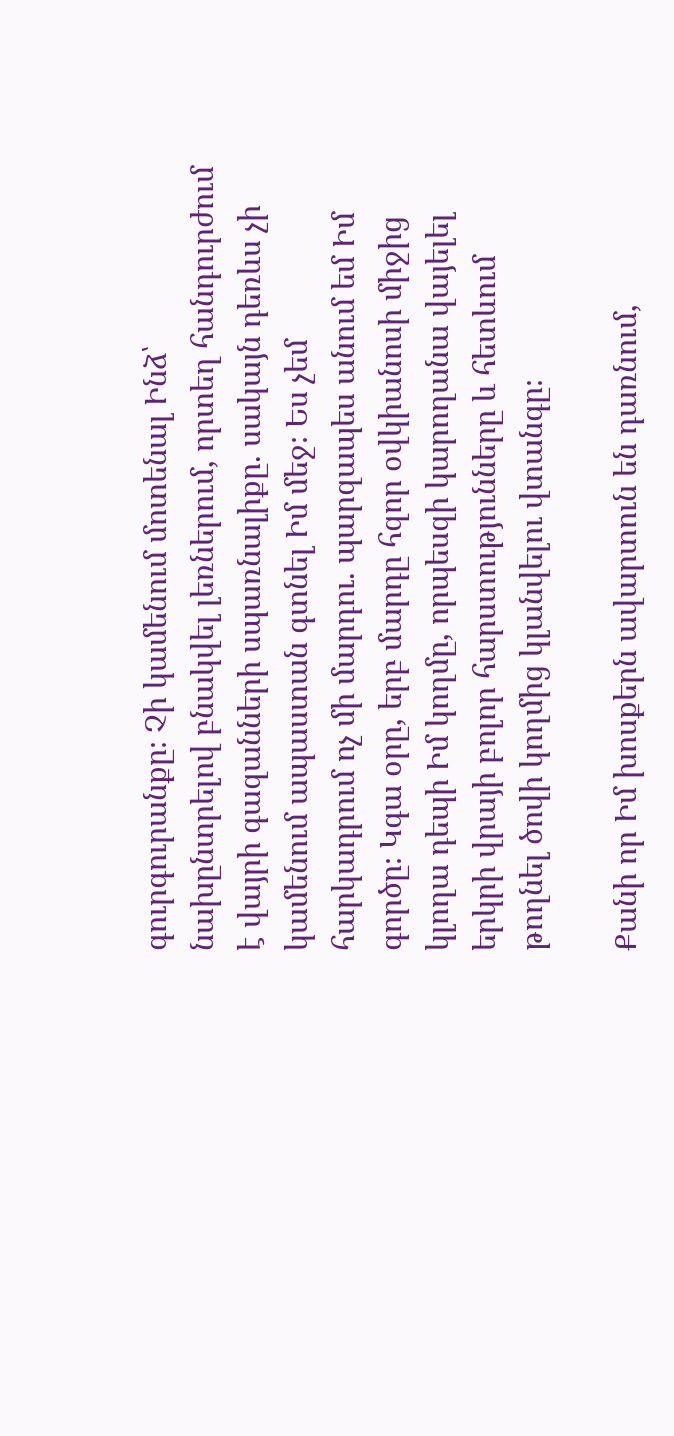գուրգուրանքը։ Չի կամենում մոտենալ Ինձ՝ նախընտրելով բնակվել լեռներում, որտեղ հանդուրժում է վայրի գազանների սպառնալիքը. սակայն դեռևս չի կամենում ապաստան գտնել Իմ մեջ։ Ես չեմ հարկադրում ոչ մի մարդու. պարզապես անում եմ Իմ գործը։ Կգա օրը, երբ մարդը հզոր օվկիանոսի միջից կլողա դեպի Իմ կողմը, որպեսզի կարողանա վայելել երկրի վրայի բոլոր հարստությունները և հետևում թողնել ծովի կողմից կլանվելու վտանգը։

Քանի որ Իմ խոսքերն ավարտուն են դառնում,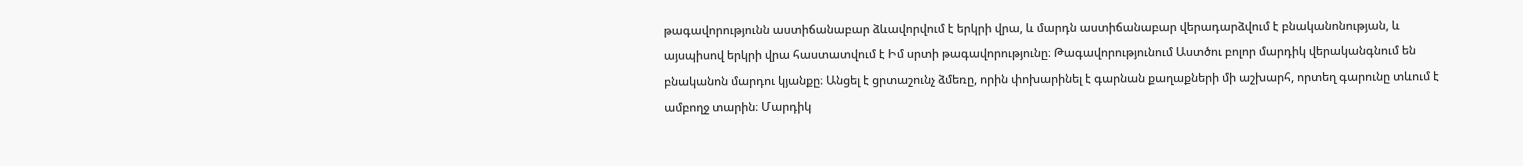թագավորությունն աստիճանաբար ձևավորվում է երկրի վրա, և մարդն աստիճանաբար վերադարձվում է բնականոնության, և այսպիսով երկրի վրա հաստատվում է Իմ սրտի թագավորությունը։ Թագավորությունում Աստծու բոլոր մարդիկ վերականգնում են բնականոն մարդու կյանքը։ Անցել է ցրտաշունչ ձմեռը, որին փոխարինել է գարնան քաղաքների մի աշխարհ, որտեղ գարունը տևում է ամբողջ տարին։ Մարդիկ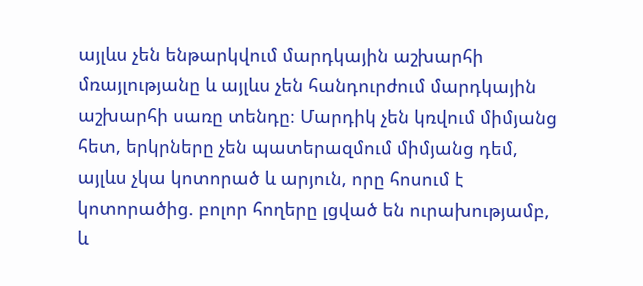այլևս չեն ենթարկվում մարդկային աշխարհի մռայլությանը և այլևս չեն հանդուրժում մարդկային աշխարհի սառը տենդը։ Մարդիկ չեն կռվում միմյանց հետ, երկրները չեն պատերազմում միմյանց դեմ, այլևս չկա կոտորած և արյուն, որը հոսում է կոտորածից. բոլոր հողերը լցված են ուրախությամբ, և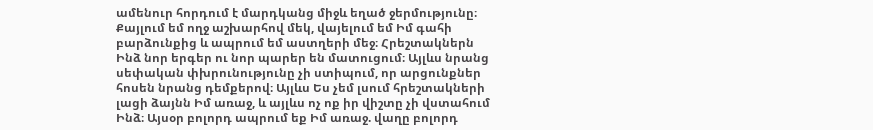ամենուր հորդում է մարդկանց միջև եղած ջերմությունը։ Քայլում եմ ողջ աշխարհով մեկ, վայելում եմ Իմ գահի բարձունքից և ապրում եմ աստղերի մեջ։ Հրեշտակներն Ինձ նոր երգեր ու նոր պարեր են մատուցում։ Այլևս նրանց սեփական փխրունությունը չի ստիպում, որ արցունքներ հոսեն նրանց դեմքերով։ Այլևս Ես չեմ լսում հրեշտակների լացի ձայնն Իմ առաջ, և այլևս ոչ ոք իր վիշտը չի վստահում Ինձ։ Այսօր բոլորդ ապրում եք Իմ առաջ. վաղը բոլորդ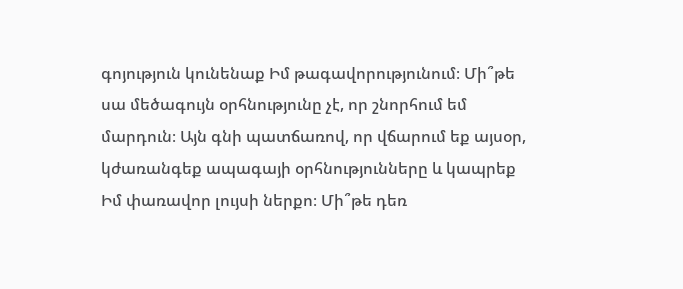գոյություն կունենաք Իմ թագավորությունում։ Մի՞թե սա մեծագույն օրհնությունը չէ, որ շնորհում եմ մարդուն։ Այն գնի պատճառով, որ վճարում եք այսօր, կժառանգեք ապագայի օրհնությունները և կապրեք Իմ փառավոր լույսի ներքո։ Մի՞թե դեռ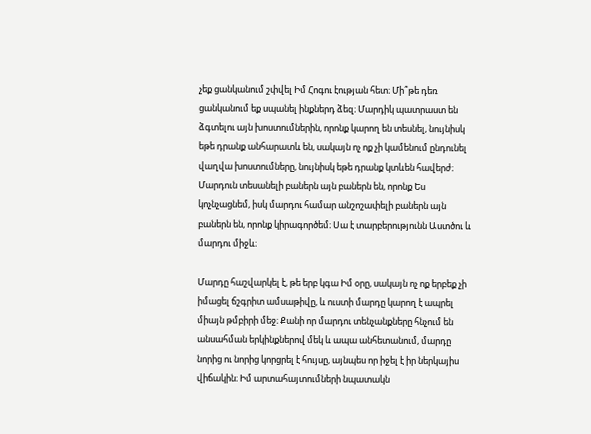չեք ցանկանում շփվել Իմ Հոգու էության հետ։ Մի՞թե դեռ ցանկանում եք սպանել ինքներդ ձեզ։ Մարդիկ պատրաստ են ձգտելու այն խոստումներին, որոնք կարող են տեսնել, նույնիսկ եթե դրանք անհարատև են, սակայն ոչ ոք չի կամենում ընդունել վաղվա խոստումները, նույնիսկ եթե դրանք կտևեն հավերժ։ Մարդուն տեսանելի բաներն այն բաներն են, որոնք Ես կոչնչացնեմ, իսկ մարդու համար անշոշափելի բաներն այն բաներն են, որոնք կիրագործեմ։ Սա է տարբերությունն Աստծու և մարդու միջև։

Մարդը հաշվարկել է, թե երբ կգա Իմ օրը, սակայն ոչ ոք երբեք չի իմացել ճշգրիտ ամսաթիվը, և ուստի մարդը կարող է ապրել միայն թմբիրի մեջ։ Քանի որ մարդու տենչանքները հնչում են անսահման երկինքներով մեկ և ապա անհետանում, մարդը նորից ու նորից կորցրել է հույսը, այնպես որ իջել է իր ներկայիս վիճակին։ Իմ արտահայտումների նպատակն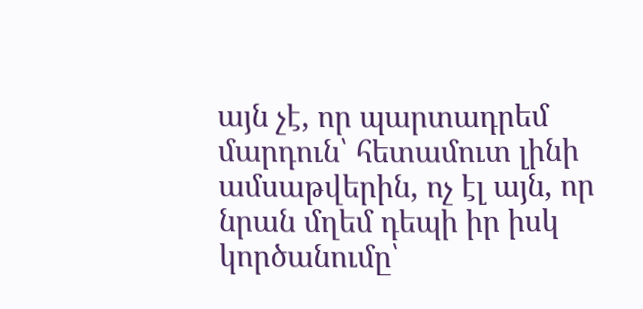այն չէ, որ պարտադրեմ մարդուն՝ հետամուտ լինի ամսաթվերին, ոչ էլ այն, որ նրան մղեմ դեպի իր իսկ կործանումը՝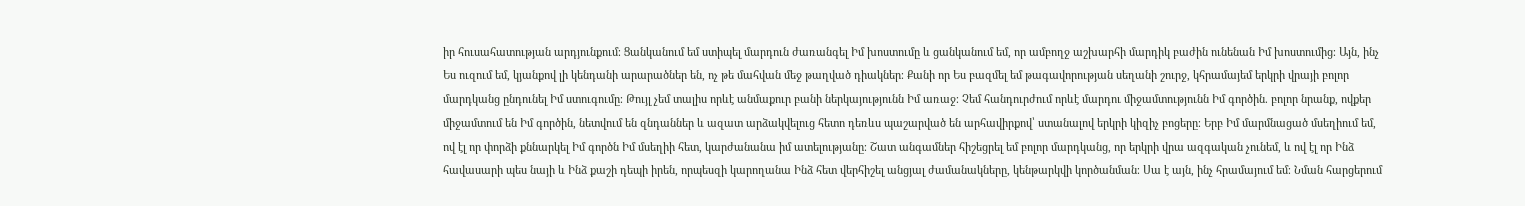իր հուսահատության արդյունքում։ Ցանկանում եմ ստիպել մարդուն ժառանգել Իմ խոստումը և ցանկանում եմ, որ ամբողջ աշխարհի մարդիկ բաժին ունենան Իմ խոստումից։ Այն, ինչ Ես ուզում եմ, կյանքով լի կենդանի արարածներ են, ոչ թե մահվան մեջ թաղված դիակներ։ Քանի որ Ես բազմել եմ թագավորության սեղանի շուրջ, կհրամայեմ երկրի վրայի բոլոր մարդկանց ընդունել Իմ ստուգումը։ Թույլ չեմ տալիս որևէ անմաքուր բանի ներկայությունն Իմ առաջ։ Չեմ հանդուրժում որևէ մարդու միջամտությունն Իմ գործին. բոլոր նրանք, ովքեր միջամտում են Իմ գործին, նետվում են զնդաններ և ազատ արձակվելուց հետո դեռևս պաշարված են արհավիրքով՝ ստանալով երկրի կիզիչ բոցերը։ Երբ Իմ մարմնացած մսեղիում եմ, ով էլ որ փորձի քննարկել Իմ գործն Իմ մսեղիի հետ, կարժանանա իմ ատելությանը։ Շատ անգամներ հիշեցրել եմ բոլոր մարդկանց, որ երկրի վրա ազգական չունեմ, և ով էլ որ Ինձ հավասարի պես նայի և Ինձ քաշի դեպի իրեն, որպեսզի կարողանա Ինձ հետ վերհիշել անցյալ ժամանակները, կենթարկվի կործանման։ Սա է այն, ինչ հրամայում եմ։ Նման հարցերում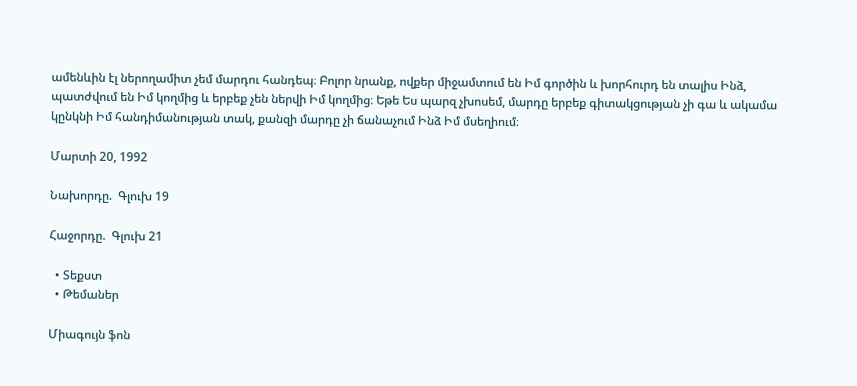ամենևին էլ ներողամիտ չեմ մարդու հանդեպ։ Բոլոր նրանք, ովքեր միջամտում են Իմ գործին և խորհուրդ են տալիս Ինձ, պատժվում են Իմ կողմից և երբեք չեն ներվի Իմ կողմից։ Եթե Ես պարզ չխոսեմ, մարդը երբեք գիտակցության չի գա և ակամա կընկնի Իմ հանդիմանության տակ, քանզի մարդը չի ճանաչում Ինձ Իմ մսեղիում։

Մարտի 20, 1992

Նախորդը.  Գլուխ 19

Հաջորդը.  Գլուխ 21

  • Տեքստ
  • Թեմաներ

Միագույն ֆոն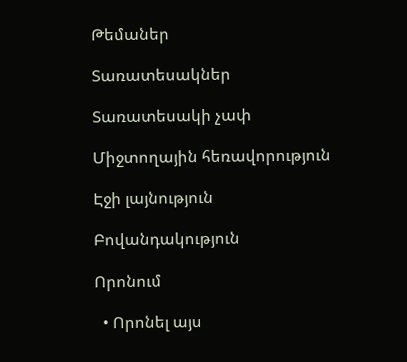Թեմաներ

Տառատեսակներ

Տառատեսակի չափ

Միջտողային հեռավորություն

Էջի լայնություն

Բովանդակություն

Որոնում

  • Որոնել այս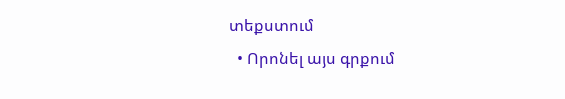տեքստում
  • Որոնել այս գրքում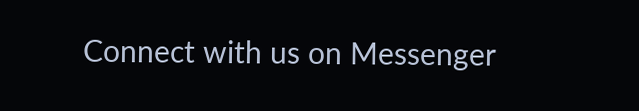Connect with us on Messenger